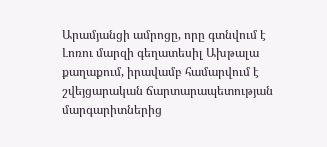Արամյանցի ամրոցը, որը գտնվում է Լոռու մարզի գեղատեսիլ Ախթալա քաղաքում, իրավամբ համարվում է շվեյցարական ճարտարապետության մարգարիտներից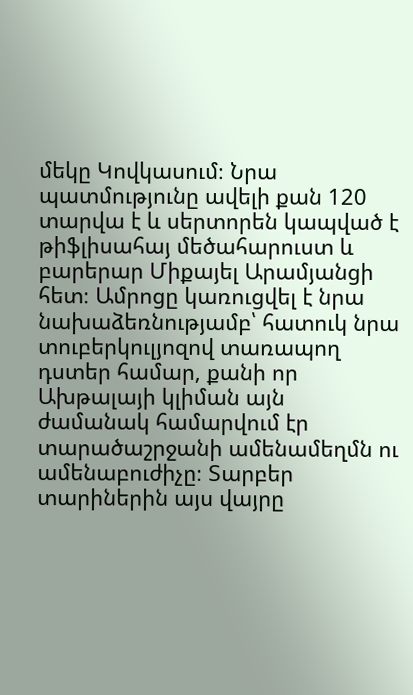մեկը Կովկասում։ Նրա պատմությունը ավելի քան 120 տարվա է և սերտորեն կապված է թիֆլիսահայ մեծահարուստ և բարերար Միքայել Արամյանցի հետ։ Ամրոցը կառուցվել է նրա նախաձեռնությամբ՝ հատուկ նրա տուբերկուլյոզով տառապող դստեր համար, քանի որ Ախթալայի կլիման այն ժամանակ համարվում էր տարածաշրջանի ամենամեղմն ու ամենաբուժիչը։ Տարբեր տարիներին այս վայրը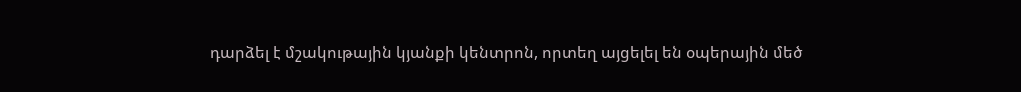դարձել է մշակութային կյանքի կենտրոն, որտեղ այցելել են օպերային մեծ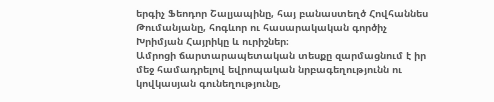երգիչ Ֆեոդոր Շալյապինը, հայ բանաստեղծ Հովհաննես Թումանյանը, հոգևոր ու հասարակական գործիչ Խրիմյան Հայրիկը և ուրիշներ։
Ամրոցի ճարտարապետական տեսքը զարմացնում է իր մեջ համադրելով եվրոպական նրբագեղությունն ու կովկասյան գունեղությունը,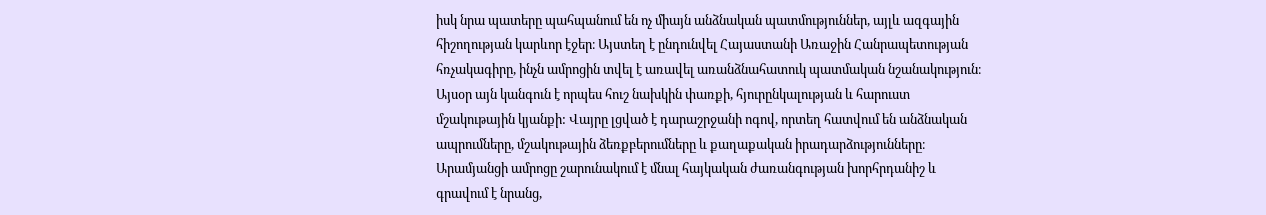իսկ նրա պատերը պահպանում են ոչ միայն անձնական պատմություններ, այլև ազգային հիշողության կարևոր էջեր։ Այստեղ է ընդունվել Հայաստանի Առաջին Հանրապետության հռչակագիրը, ինչն ամրոցին տվել է առավել առանձնահատուկ պատմական նշանակություն։
Այսօր այն կանգուն է որպես հուշ նախկին փառքի, հյուրընկալության և հարուստ մշակութային կյանքի: Վայրը լցված է դարաշրջանի ոգով, որտեղ հատվում են անձնական ապրումները, մշակութային ձեռքբերումները և քաղաքական իրադարձությունները։ Արամյանցի ամրոցը շարունակում է մնալ հայկական ժառանգության խորհրդանիշ և գրավում է նրանց,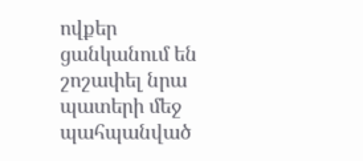ովքեր ցանկանում են շոշափել նրա պատերի մեջ պահպանված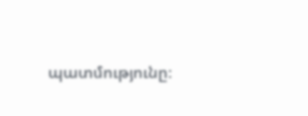պատմությունը։